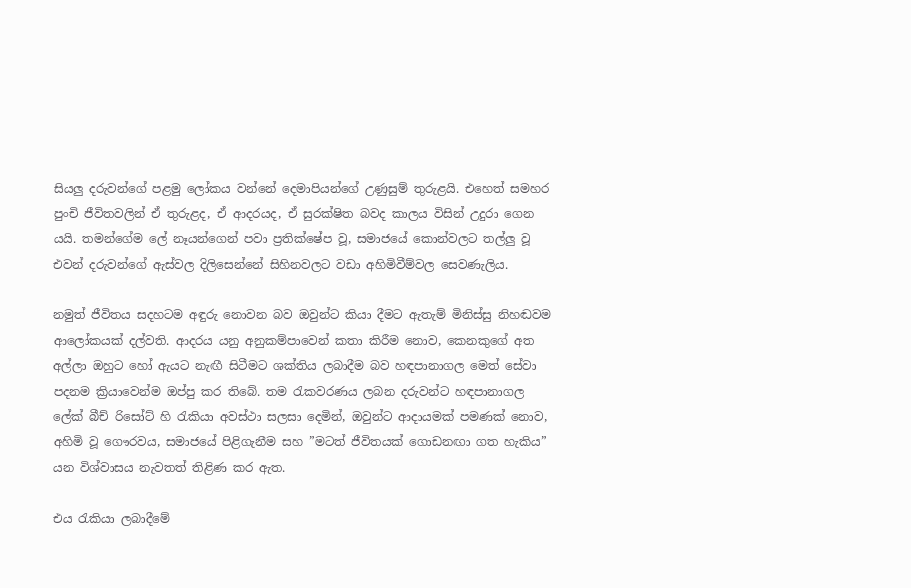සියලු‍ දරුවන්ගේ පළමු ලෝකය වන්නේ දෙමාපියන්ගේ උණුසුම් තුරුළයි. එහෙත් සමහර පුංචි ජීවිතවලින් ඒ තුරුළද, ඒ ආදරයද, ඒ සුරක්ෂිත බවද කාලය විසින් උදුරා ගෙන යයි. තමන්ගේම ලේ නෑයන්ගෙන් පවා ප්‍රතික්ෂේප වූ, සමාජයේ කොන්වලට තල්ලු‍ වූ එවන් දරුවන්ගේ ඇස්වල දිලිසෙන්නේ සිහිනවලට වඩා අහිමිවීම්වල සෙවණැලිය.

නමුත් ජීවිතය සදහටම අඳුරු නොවන බව ඔවුන්ට කියා දීමට ඇතැම් මිනිස්සු නිහඬවම ආලෝකයක් දල්වති. ආදරය යනු අනුකම්පාවෙන් කතා කිරීම නොව, කෙනකුගේ අත අල්ලා ඔහුට හෝ ඇයට නැඟී සිටීමට ශක්තිය ලබාදීම බව හඳපානාගල මෙත් සේවා පදනම ක්‍රියාවෙන්ම ඔප්පු කර තිබේ. තම රැකවරණය ලබන දරුවන්ට හඳපානාගල ලේක් බීච් රිසෝට් හි රැකියා අවස්ථා සලසා දෙමින්, ඔවුන්ට ආදායමක් පමණක් නොව, අහිමි වූ ගෞරවය, සමාජයේ පිළිගැනීම සහ ”මටත් ජීවිතයක් ගොඩනඟා ගත හැකිය” යන විශ්වාසය නැවතත් තිළිණ කර ඇත.

එය රැකියා ලබාදීමේ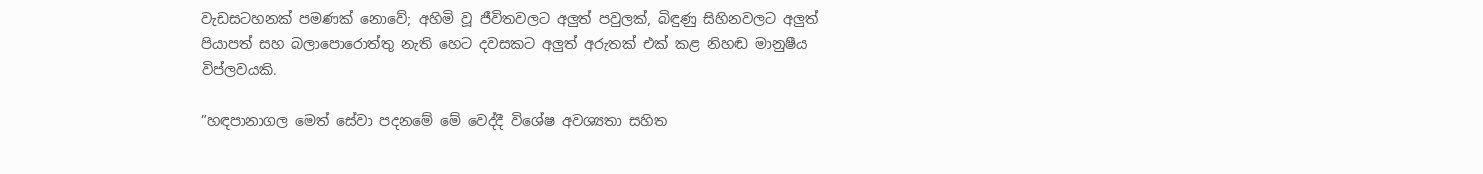වැඩසටහනක් පමණක් නොවේ; අහිමි වූ ජීවිතවලට අලු‍ත් පවුලක්, බිඳුණු සිහිනවලට අලු‍ත් පියාපත් සහ බලාපොරොත්තු නැති හෙට දවසකට අලු‍ත් අරුතක් එක් කළ නිහඬ මානුෂීය විප්ලවයකි.

”හඳපානාගල මෙත් සේවා පදනමේ මේ වෙද්දී විශේෂ අවශ්‍යතා සහිත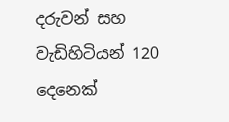දරුවන් සහ වැඩිහිටියන් 120 දෙනෙක්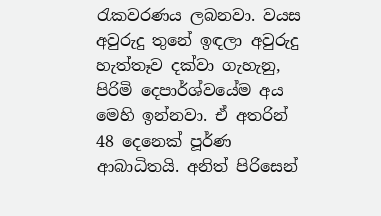රැකවරණය ලබනවා. වයස අවුරුදු තුනේ ඉඳලා අවුරුදු හැත්තෑව දක්වා ගැහැනු, පිරිමි දෙපාර්ශ්වයේම අය මෙහි ඉන්නවා. ඒ අතරින් 48 දෙනෙක් පූර්ණ ආබාධිතයි. අනිත් පිරිසෙන්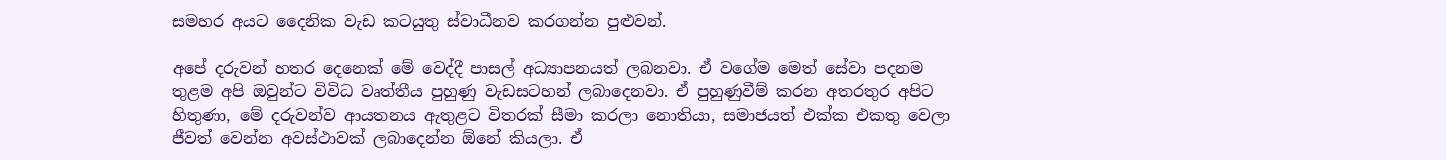සමහර අයට දෛනික වැඩ කටයුතු ස්වාධීනව කරගන්න පුළුවන්.

අපේ දරුවන් හතර දෙනෙක් මේ වෙද්දී පාසල් අධ්‍යාපනයත් ලබනවා. ඒ වගේම මෙත් සේවා පදනම තුළම අපි ඔවුන්ට විවිධ වෘත්තීය පුහුණු වැඩසටහන් ලබාදෙනවා. ඒ පුහුණුවීම් කරන අතරතුර අපිට හිතුණා, මේ දරුවන්ව ආයතනය ඇතුළට විතරක් සීමා කරලා නොතියා, සමාජයත් එක්ක එකතු වෙලා ජීවත් වෙන්න අවස්ථාවක් ලබාදෙන්න ඕනේ කියලා. ඒ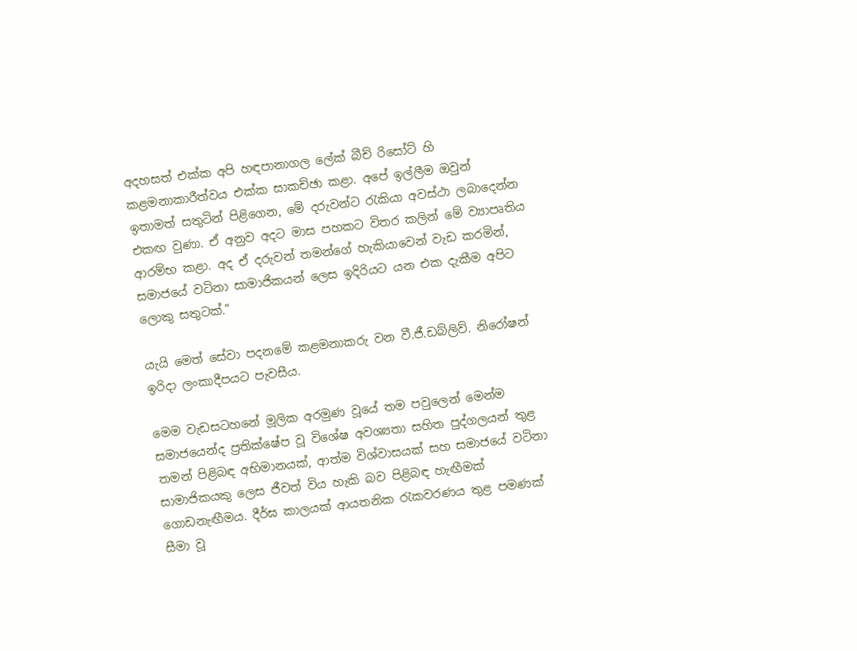අදහසත් එක්ක අපි හඳපානාගල ලේක් බීච් රිසෝට් හි කළමනාකාරීත්වය එක්ක සාකච්ඡා කළා. අපේ ඉල්ලීම ඔවුන් ඉතාමත් සතුටින් පිළිගෙන, මේ දරුවන්ට රැකියා අවස්ථා ලබාදෙන්න එකඟ වුණා. ඒ අනුව අදට මාස පහකට විතර කලින් මේ ව්‍යාපෘතිය ආරම්භ කළා. අද ඒ දරුවන් තමන්ගේ හැකියාවෙන් වැඩ කරමින්, සමාජයේ වටිනා සාමාජිකයන් ලෙස ඉදිරියට යන එක දැකීම අපිට ලොකු සතුටක්.”

යැයි මෙත් සේවා පදනමේ කළමනාකරු වන වී.ජී.ඩබ්ලිව්. නිරෝෂන් ඉරිදා ලංකාදීපයට පැවසීය.

මෙම වැඩසටහනේ මූලික අරමුණ වූයේ තම පවුලෙන් මෙන්ම සමාජයෙන්ද ප්‍රතික්ෂේප වූ විශේෂ අවශ්‍යතා සහිත පුද්ගලයන් තුළ තමන් පිළිබඳ අභිමානයක්, ආත්ම විශ්වාසයක් සහ සමාජයේ වටිනා සාමාජිකයකු ලෙස ජීවත් විය හැකි බව පිළිබඳ හැඟීමක් ගොඩනැඟීමය. දීර්ඝ කාලයක් ආයතනික රැකවරණය තුළ පමණක් සීමා වූ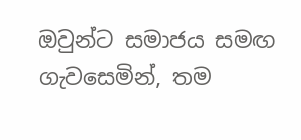ඔවුන්ට සමාජය සමඟ ගැවසෙමින්, තම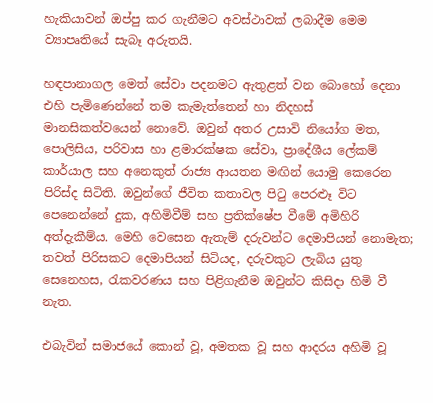හැකියාවන් ඔප්පු කර ගැනීමට අවස්ථාවක් ලබාදීම මෙම ව්‍යාපෘතියේ සැබෑ අරුතයි.

හඳපානාගල මෙත් සේවා පදනමට ඇතුළත් වන බොහෝ දෙනා එහි පැමිණෙන්නේ තම කැමැත්තෙන් හා නිදහස් මානසිකත්වයෙන් නොවේ. ඔවුන් අතර උසාවි නියෝග මත, පොලිසිය, පරිවාස හා ළමාරක්ෂක සේවා, ප්‍රාදේශීය ලේකම් කාර්යාල සහ අනෙකුත් රාජ්‍ය ආයතන මඟින් යොමු කෙරෙන පිරිස්ද සිටිති. ඔවුන්ගේ ජීවිත කතාවල පිටු පෙරළූ විට පෙනෙන්නේ දුක, අහිමිවීම් සහ ප්‍රතික්ෂේප වීමේ අමිහිරි අත්දැකීම්ය. මෙහි වෙසෙන ඇතැම් දරුවන්ට දෙමාපියන් නොමැත; තවත් පිරිසකට දෙමාපියන් සිටියද, දරුවකුට ලැබිය යුතු සෙනෙහස, රැකවරණය සහ පිළිගැනීම ඔවුන්ට කිසිදා හිමි වී නැත.

එබැවින් සමාජයේ කොන් වූ, අමතක වූ සහ ආදරය අහිමි වූ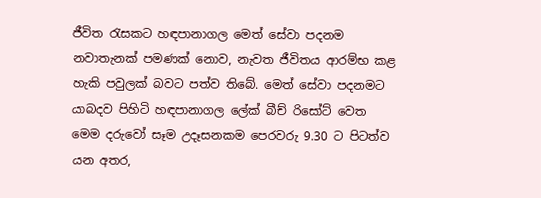ජීවිත රැසකට හඳපානාගල මෙත් සේවා පදනම නවාතැනක් පමණක් නොව, නැවත ජීවිතය ආරම්භ කළ හැකි පවුලක් බවට පත්ව තිබේ. මෙත් සේවා පදනමට යාබදව පිහිටි හඳපානාගල ලේක් බීච් රිසෝට් වෙත මෙම දරුවෝ සෑම උදෑසනකම පෙරවරු 9.30 ට පිටත්ව යන අතර,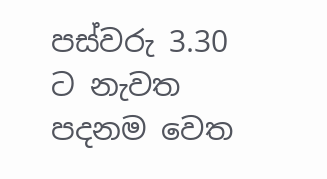පස්වරු 3.30 ට නැවත පදනම වෙත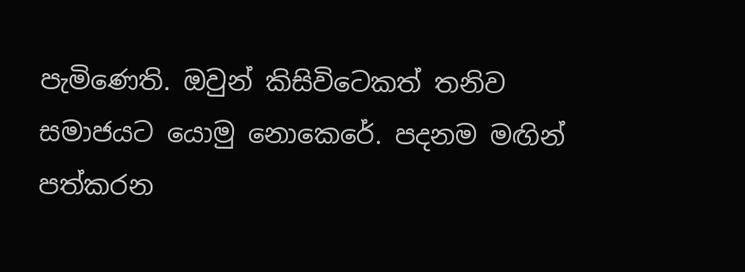පැමිණෙති. ඔවුන් කිසිවිටෙකත් තනිව සමාජයට යොමු නොකෙරේ. පදනම මඟින් පත්කරන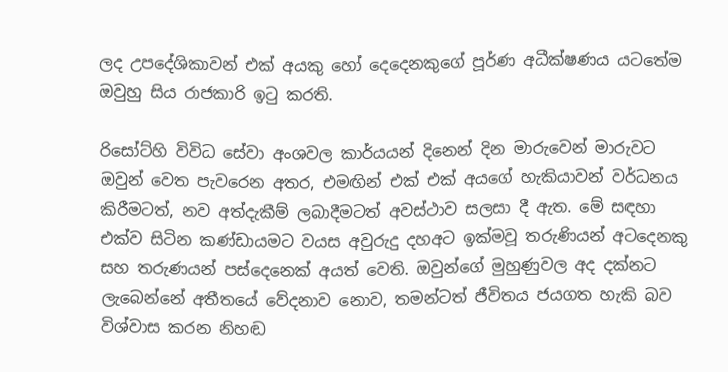ලද උපදේශිකාවන් එක් අයකු හෝ දෙදෙනකුගේ පූර්ණ අධීක්ෂණය යටතේම ඔවුහු සිය රාජකාරි ඉටු කරති.

රිසෝට්හි විවිධ සේවා අංශවල කාර්යයන් දිනෙන් දින මාරුවෙන් මාරුවට ඔවුන් වෙත පැවරෙන අතර, එමඟින් එක් එක් අයගේ හැකියාවන් වර්ධනය කිරීමටත්, නව අත්දැකීම් ලබාදීමටත් අවස්ථාව සලසා දී ඇත. මේ සඳහා එක්ව සිටින කණ්ඩායමට වයස අවුරුදු දහඅට ඉක්මවූ තරුණියන් අටදෙනකු සහ තරුණයන් පස්දෙනෙක් අයත් වෙති. ඔවුන්ගේ මුහුණුවල අද දක්නට ලැබෙන්නේ අතීතයේ වේදනාව නොව, තමන්ටත් ජීවිතය ජයගත හැකි බව විශ්වාස කරන නිහඬ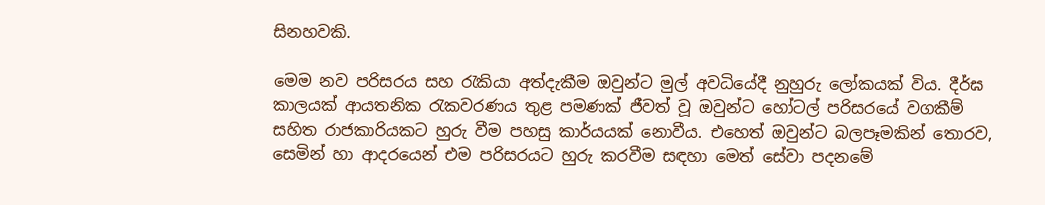සිනහවකි.

මෙම නව පරිසරය සහ රැකියා අත්දැකීම ඔවුන්ට මුල් අවධියේදී නුහුරු ලෝකයක් විය. දීර්ඝ කාලයක් ආයතනික රැකවරණය තුළ පමණක් ජීවත් වූ ඔවුන්ට හෝටල් පරිසරයේ වගකීම් සහිත රාජකාරියකට හුරු වීම පහසු කාර්යයක් නොවීය. එහෙත් ඔවුන්ට බලපෑමකින් තොරව, සෙමින් හා ආදරයෙන් එම පරිසරයට හුරු කරවීම සඳහා මෙත් සේවා පදනමේ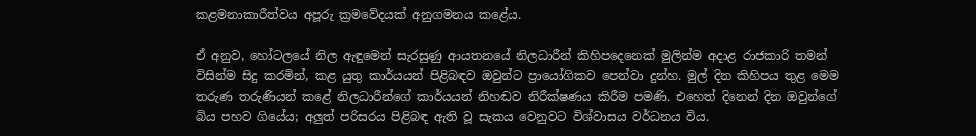කළමනාකාරීත්වය අපූරු ක්‍රමවේදයක් අනුගමනය කළේය.

ඒ අනුව, හෝටලයේ නිල ඇඳුමෙන් සැරසුණු ආයතනයේ නිලධාරීන් කිහිපදෙනෙක් මුලින්ම අදාළ රාජකාරි තමන් විසින්ම සිදු කරමින්, කළ යුතු කාර්යයන් පිළිබඳව ඔවුන්ට ප්‍රායෝගිකව පෙන්වා දුන්හ. මුල් දින කිහිපය තුළ මෙම තරුණ තරුණියන් කළේ නිලධාරීන්ගේ කාර්යයන් නිහඬව නිරීක්ෂණය කිරීම පමණි. එහෙත් දිනෙන් දින ඔවුන්ගේ බිය පහව ගියේය; අලු‍ත් පරිසරය පිළිබඳ ඇති වූ සැකය වෙනුවට විශ්වාසය වර්ධනය විය.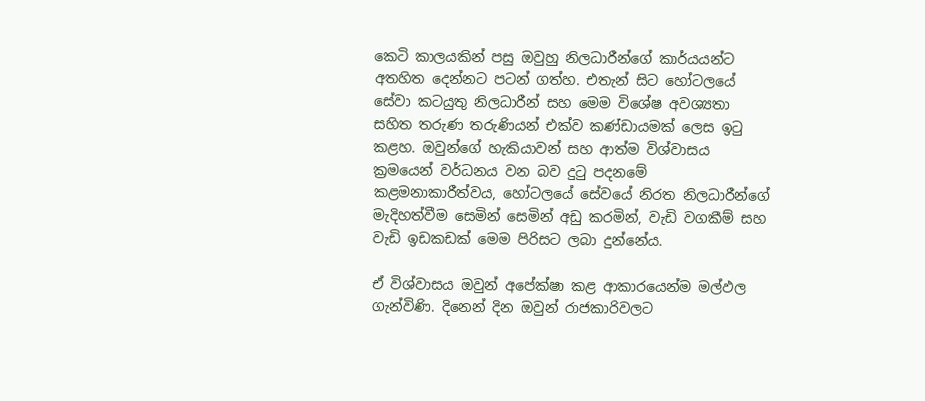කෙටි කාලයකින් පසු ඔවුහු නිලධාරීන්ගේ කාර්යයන්ට අතහිත දෙන්නට පටන් ගත්හ. එතැන් සිට හෝටලයේ සේවා කටයුතු නිලධාරීන් සහ මෙම විශේෂ අවශ්‍යතා සහිත තරුණ තරුණියන් එක්ව කණ්ඩායමක් ලෙස ඉටු කළහ. ඔවුන්ගේ හැකියාවන් සහ ආත්ම විශ්වාසය ක්‍රමයෙන් වර්ධනය වන බව දුටු පදනමේ කළමනාකාරීත්වය, හෝටලයේ සේවයේ නිරත නිලධාරීන්ගේ මැදිහත්වීම සෙමින් සෙමින් අඩු කරමින්, වැඩි වගකීම් සහ වැඩි ඉඩකඩක් මෙම පිරිසට ලබා දුන්නේය.

ඒ විශ්වාසය ඔවුන් අපේක්ෂා කළ ආකාරයෙන්ම මල්ඵල ගැන්විණි. දිනෙන් දින ඔවුන් රාජකාරිවලට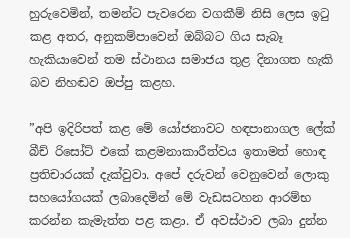හුරුවෙමින්, තමන්ට පැවරෙන වගකීම් නිසි ලෙස ඉටු කළ අතර, අනුකම්පාවෙන් ඔබ්බට ගිය සැබෑ හැකියාවෙන් තම ස්ථානය සමාජය තුළ දිනාගත හැකි බව නිහඬව ඔප්පු කළහ.

”අපි ඉදිරිපත් කළ මේ යෝජනාවට හඳපානාගල ලේක් බීච් රිසෝට් එකේ කළමනාකාරීත්වය ඉතාමත් හොඳ ප්‍රතිචාරයක් දැක්වුවා. අපේ දරුවන් වෙනුවෙන් ලොකු සහයෝගයක් ලබාදෙමින් මේ වැඩසටහන ආරම්භ කරන්න කැමැත්ත පළ කළා. ඒ අවස්ථාව ලබා දුන්න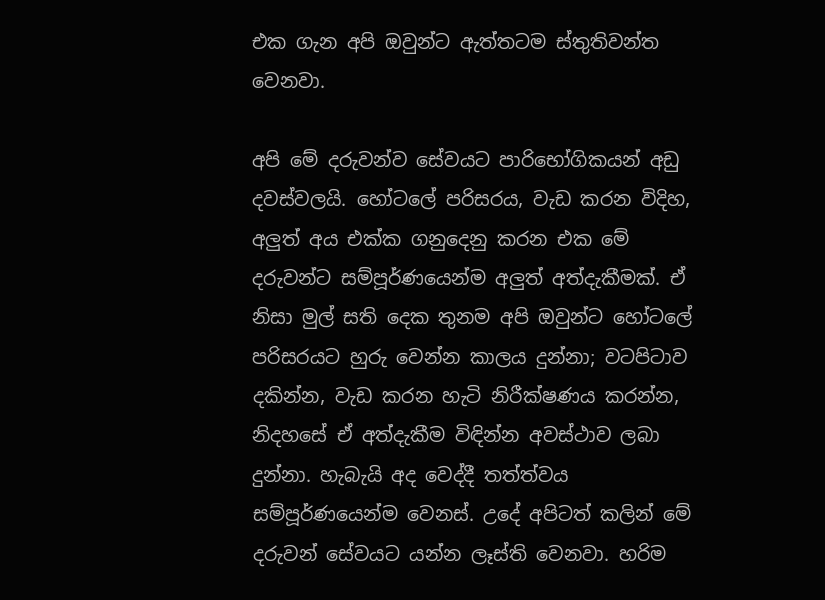එක ගැන අපි ඔවුන්ට ඇත්තටම ස්තුතිවන්ත වෙනවා.

අපි මේ දරුවන්ව සේවයට පාරිභෝගිකයන් අඩු දවස්වලයි. හෝටලේ පරිසරය, වැඩ කරන විදිහ, අලු‍ත් අය එක්ක ගනුදෙනු කරන එක මේ දරුවන්ට සම්පූර්ණයෙන්ම අලු‍ත් අත්දැකීමක්. ඒ නිසා මුල් සති දෙක තුනම අපි ඔවුන්ට හෝටලේ පරිසරයට හුරු වෙන්න කාලය දුන්නා; වටපිටාව දකින්න, වැඩ කරන හැටි නිරීක්ෂණය කරන්න, නිදහසේ ඒ අත්දැකීම විඳින්න අවස්ථාව ලබා දුන්නා. හැබැයි අද වෙද්දී තත්ත්වය සම්පූර්ණයෙන්ම වෙනස්. උදේ අපිටත් කලින් මේ දරුවන් සේවයට යන්න ලෑස්ති වෙනවා. හරිම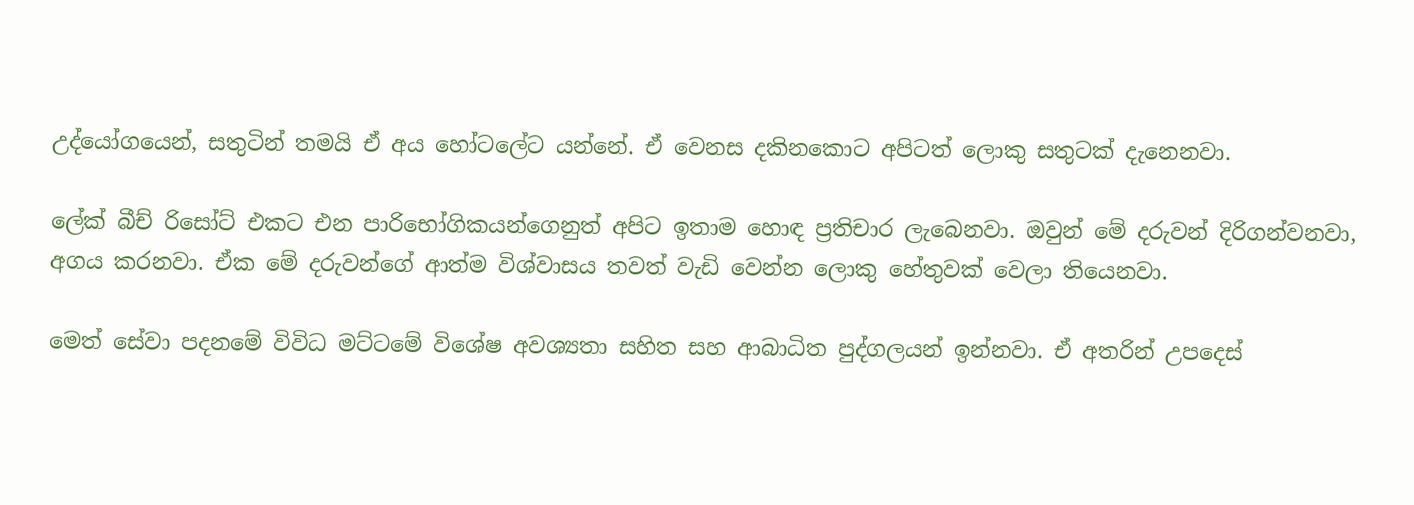උද්‌යෝගයෙන්, සතුටින් තමයි ඒ අය හෝටලේට යන්නේ. ඒ වෙනස දකිනකොට අපිටත් ලොකු සතුටක් දැනෙනවා.

ලේක් බීච් රිසෝට් එකට එන පාරිභෝගිකයන්ගෙනුත් අපිට ඉතාම හොඳ ප්‍රතිචාර ලැබෙනවා. ඔවුන් මේ දරුවන් දිරිගන්වනවා, අගය කරනවා. ඒක මේ දරුවන්ගේ ආත්ම විශ්වාසය තවත් වැඩි වෙන්න ලොකු හේතුවක් වෙලා තියෙනවා.

මෙත් සේවා පදනමේ විවිධ මට්ටමේ විශේෂ අවශ්‍යතා සහිත සහ ආබාධිත පුද්ගලයන් ඉන්නවා. ඒ අතරින් උපදෙස්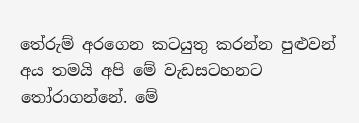තේරුම් අරගෙන කටයුතු කරන්න පුළුවන් අය තමයි අපි මේ වැඩසටහනට තෝරාගන්නේ. මේ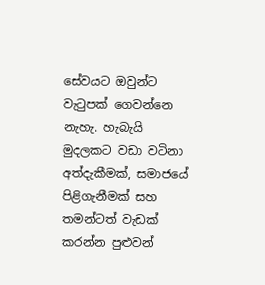සේවයට ඔවුන්ට වැටුපක් ගෙවන්නෙ නැහැ. හැබැයි මුදලකට වඩා වටිනා අත්දැකීමක්, සමාජයේ පිළිගැනීමක් සහ තමන්ටත් වැඩක් කරන්න පුළුවන්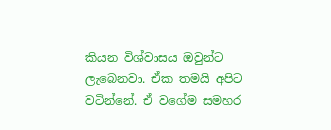කියන විශ්වාසය ඔවුන්ට ලැබෙනවා. ඒක තමයි අපිට වටින්නේ. ඒ වගේම සමහර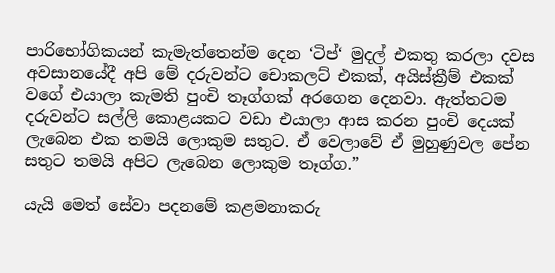පාරිභෝගිකයන් කැමැත්තෙන්ම දෙන ‘ටිප්‘ මුදල් එකතු කරලා දවස අවසානයේදී අපි මේ දරුවන්ට චොකලට් එකක්, අයිස්ක්‍රීම් එකක් වගේ එයාලා කැමති පුංචි තෑග්ගක් අරගෙන දෙනවා. ඇත්තටම දරුවන්ට සල්ලි කොළයකට වඩා එයාලා ආස කරන පුංචි දෙයක් ලැබෙන එක තමයි ලොකුම සතුට. ඒ වෙලාවේ ඒ මුහුණුවල පේන සතුට තමයි අපිට ලැබෙන ලොකුම තෑග්ග.”

යැයි මෙත් සේවා පදනමේ කළමනාකරු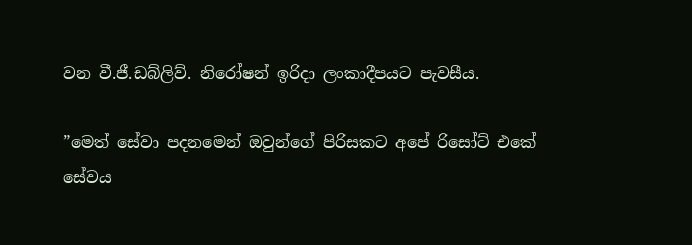වන වී.ජී.ඩබ්ලිව්. නිරෝෂන් ඉරිදා ලංකාදීපයට පැවසීය.

”මෙත් සේවා පදනමෙන් ඔවුන්ගේ පිරිසකට අපේ රිසෝට් එකේ සේවය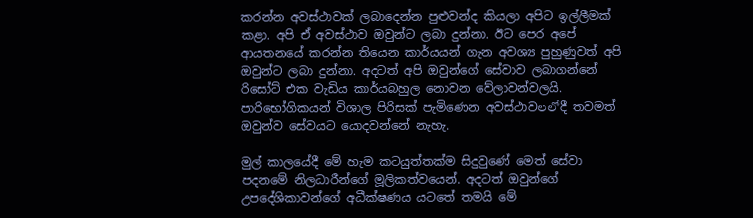කරන්න අවස්ථාවක් ලබාදෙන්න පුළුවන්ද කියලා අපිට ඉල්ලීමක් කළා. අපි ඒ අවස්ථාව ඔවුන්ට ලබා දුන්නා. ඊට පෙර අපේ ආයතනයේ කරන්න තියෙන කාර්යයන් ගැන අවශ්‍ය පුහුණුවත් අපි ඔවුන්ට ලබා දුන්නා. අදටත් අපි ඔවුන්ගේ සේවාව ලබාගන්නේ රිසෝට් එක වැඩිය කාර්යබහුල නොවන වේලාවන්වලයි. පාරිභෝගිකයන් විශාල පිරිසක් පැමිණෙන අවස්ථාවలలోදී තවමත් ඔවුන්ව සේවයට යොදවන්නේ නැහැ.

මුල් කාලයේදී මේ හැම කටයුත්තක්ම සිදුවුණේ මෙත් සේවා පදනමේ නිලධාරීන්ගේ මූලිකත්වයෙන්. අදටත් ඔවුන්ගේ උපදේශිකාවන්ගේ අධීක්ෂණය යටතේ තමයි මේ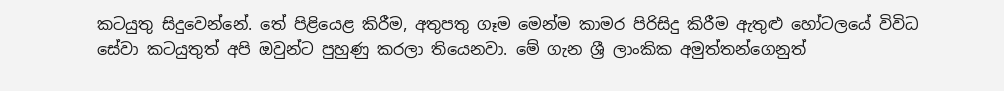කටයුතු සිදුවෙන්නේ. තේ පිළියෙළ කිරීම, අතුපතු ගෑම මෙන්ම කාමර පිරිසිදු කිරීම ඇතුළු හෝටලයේ විවිධ සේවා කටයුතුත් අපි ඔවුන්ට පුහුණු කරලා තියෙනවා. මේ ගැන ශ්‍රී ලාංකික අමුත්තන්ගෙනුත්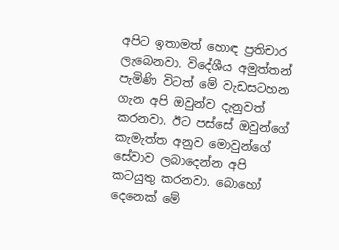අපිට ඉතාමත් හොඳ ප්‍රතිචාර ලැබෙනවා. විදේශීය අමුත්තන් පැමිණි විටත් මේ වැඩසටහන ගැන අපි ඔවුන්ව දැනුවත් කරනවා. ඊට පස්සේ ඔවුන්ගේ කැමැත්ත අනුව මොවුන්ගේ සේවාව ලබාදෙන්න අපි කටයුතු කරනවා. බොහෝ දෙනෙක් මේ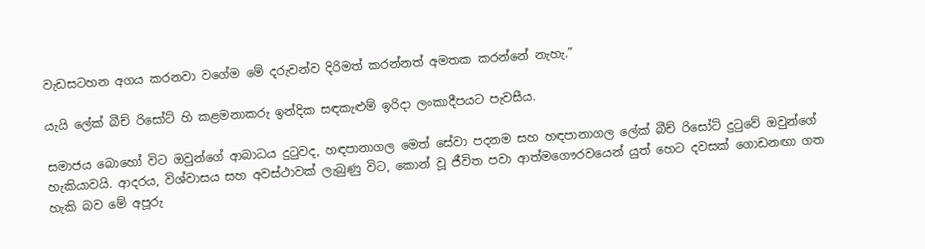වැඩසටහන අගය කරනවා වගේම මේ දරුවන්ව දිරිමත් කරන්නත් අමතක කරන්නේ නැහැ.”

යැයි ලේක් බීච් රිසෝට් හි කළමනාකරු ඉන්දික සඳකැළුම් ඉරිදා ලංකාදීපයට පැවසීය.

සමාජය බොහෝ විට ඔවුන්ගේ ආබාධය දුටුවද, හඳපානාගල මෙත් සේවා පදනම සහ හඳපානාගල ලේක් බීච් රිසෝට් දුටුවේ ඔවුන්ගේ හැකියාවයි. ආදරය, විශ්වාසය සහ අවස්ථාවක් ලැබුණු විට, කොන් වූ ජීවිත පවා ආත්මගෞරවයෙන් යුත් හෙට දවසක් ගොඩනඟා ගත හැකි බව මේ අපූරු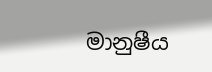මානුෂීය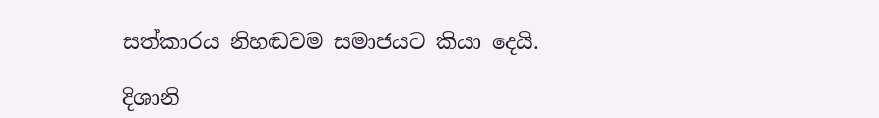සත්කාරය නිහඬවම සමාජයට කියා දෙයි.

දිශානි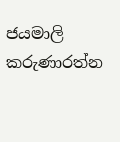ජයමාලි කරුණාරත්න